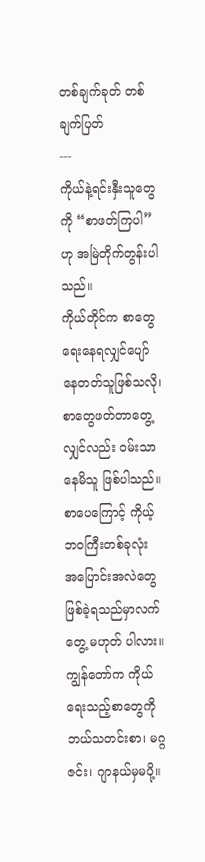တစ်ချက်ခုတ် တစ်ချက်ပြတ်
---
ကိုယ်နဲ့ရင်းနှီးသူတွေကို “စာဖတ်ကြပါ” ဟု အမြဲတိုက်တွန်းပါသည်။
ကိုယ်တိုင်က စာတွေရေးနေရလျှင်ပျော်နေတတ်သူဖြစ်သလို၊ စာတွေဖတ်တာတွေ့လျှင်လည်း ဝမ်းသာနေမိသူ ဖြစ်ပါသည်။ စာပေကြောင့် ကိုယ့်ဘဝကြီးတစ်ခုလုံး အပြောင်းအလဲတွေဖြစ်ခဲ့ရသည်မှာလက်တွေ့ မဟုတ် ပါလား။
ကျွန်တော်က ကိုယ်ရေးသည့်စာတွေကို ဘယ်သတင်းစာ၊ မဂ္ဂဇင်း၊ ဂျာနယ်မှမပို့။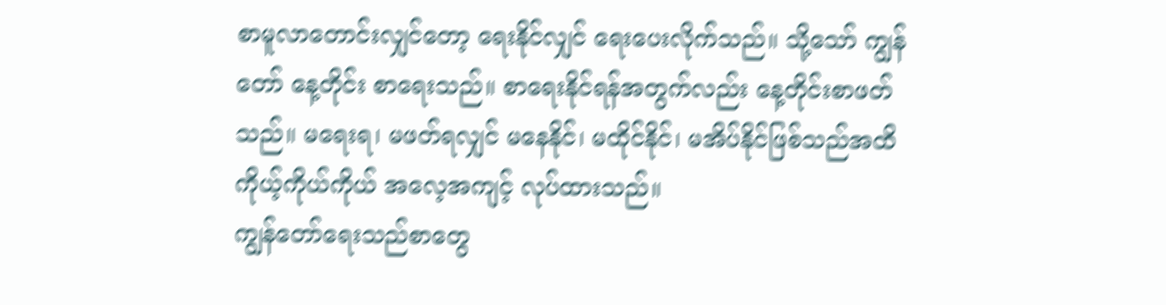စာမူလာတောင်းလျှင်တော့ ရေးနိုင်လျှင် ရေးပေးလိုက်သည်။ သို့သော် ကျွန်တော် နေ့တိုင်း စာရေးသည်။ စာရေးနိုင်ရန်အတွက်လည်း နေ့တိုင်းစာဖတ်သည်။ မရေးရ၊ မဖတ်ရလျှင် မနေနိုင်၊ မထိုင်နိုင်၊ မအိပ်နိုင်ဖြစ်သည်အထိ ကိုယ့်ကိုယ်ကိုယ် အလေ့အကျင့် လုပ်ထားသည်။
ကျွန်တော်ရေးသည်စာတွေ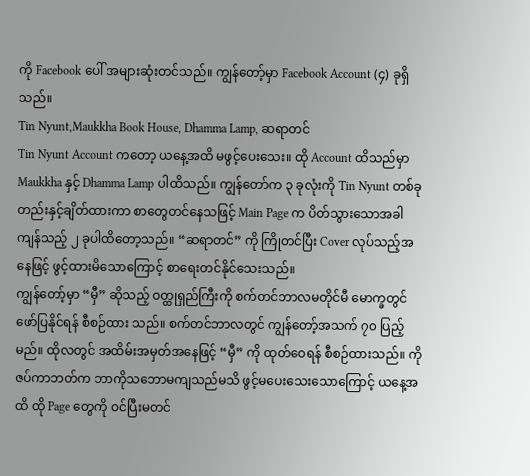ကို Facebook ပေါ် အများဆုံးတင်သည်။ ကျွန်တော့်မှာ Facebook Account (၄) ခုရှိသည်။
Tin Nyunt,Maukkha Book House, Dhamma Lamp, ဆရာတင်
Tin Nyunt Account ကတော့ ယနေ့အထိ မဖွင့်ပေးသေး။ ထို Account ထိသည်မှာ Maukkha နှင့် Dhamma Lamp ပါထိသည်။ ကျွန်တော်က ၃ ခုလုံးကို Tin Nyunt တစ်ခုတည်းနှင့်ချိတ်ထားကာ စာတွေတင်နေသဖြင့် Main Page က ပိတ်သွားသောအခါ ကျန်သည့် ၂ ခုပါထိတော့သည်။ “ဆရာတင်” ကို ကြိုတင်ပြီး Cover လုပ်သည့်အနေဖြင့် ဖွင့်ထားမိသောကြောင့် စာရေးတင်နိုင်သေးသည်။
ကျွန်တော့်မှာ “မှီ” ဆိုသည့် ဝတ္ထုရှည်ကြီးကို စက်တင်ဘာလမတိုင်မီ မောက္ခတွင် ဖော်ပြနိုင်ရန် စီစဉ်ထား သည်။ စက်တင်ဘာလတွင် ကျွန်တော့်အသက် ၇၀ ပြည့်မည်။ ထိုလတွင် အထိမ်းအမှတ်အနေဖြင့် “မှီ” ကို ထုတ်ဝေရန် စီစဉ်ထားသည်။ ကိုဇပ်ကာဘတ်က ဘာကိုသဘောမကျသည်မသိ ဖွင့်မပေးသေးသောကြောင့် ယနေ့အထိ ထို Page တွေကို ဝင်ပြီးမတင်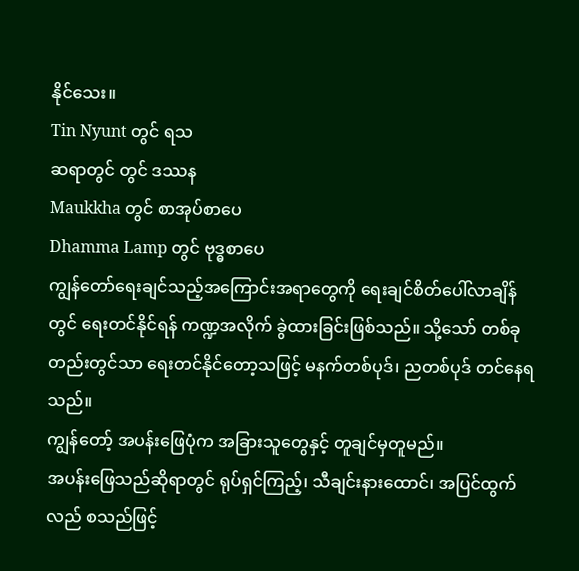နိုင်သေး။
Tin Nyunt တွင် ရသ
ဆရာတွင် တွင် ဒဿန
Maukkha တွင် စာအုပ်စာပေ
Dhamma Lamp တွင် ဗုဒ္ဓစာပေ
ကျွန်တော်ရေးချင်သည့်အကြောင်းအရာတွေကို ရေးချင်စိတ်ပေါ်လာချိန်တွင် ရေးတင်နိုင်ရန် ကဏ္ဍအလိုက် ခွဲထားခြင်းဖြစ်သည်။ သို့သော် တစ်ခုတည်းတွင်သာ ရေးတင်နိုင်တော့သဖြင့် မနက်တစ်ပုဒ်၊ ညတစ်ပုဒ် တင်နေရသည်။
ကျွန်တော့် အပန်းဖြေပုံက အခြားသူတွေနှင့် တူချင်မှတူမည်။
အပန်းဖြေသည်ဆိုရာတွင် ရုပ်ရှင်ကြည့်၊ သီချင်းနားထောင်၊ အပြင်ထွက်လည် စသည်ဖြင့်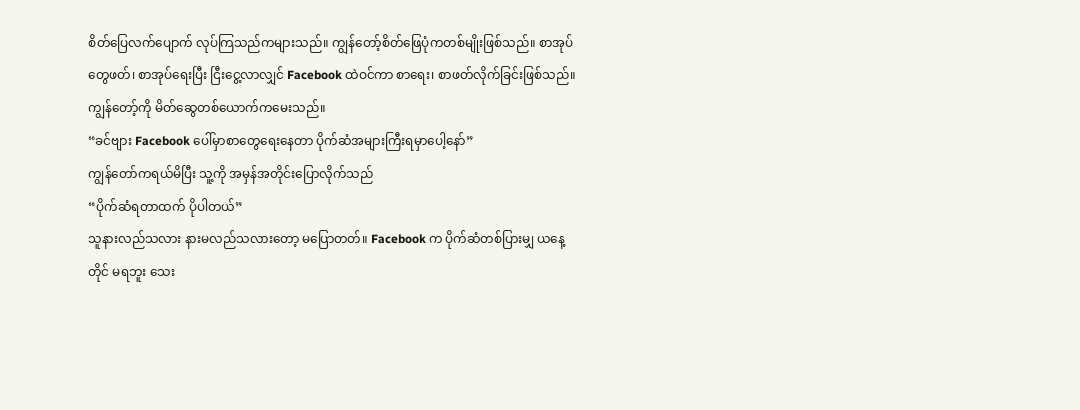စိတ်ပြေလက်ပျောက် လုပ်ကြသည်ကများသည်။ ကျွန်တော့်စိတ်ဖြေပုံကတစ်မျိုးဖြစ်သည်။ စာအုပ်တွေဖတ်၊ စာအုပ်ရေးပြီး ငြီးငွေ့လာလျှင် Facebook ထဲဝင်ကာ စာရေး၊ စာဖတ်လိုက်ခြင်းဖြစ်သည်။
ကျွန်တော့်ကို မိတ်ဆွေတစ်ယောက်ကမေးသည်။
“ခင်ဗျား Facebook ပေါ်မှာစာတွေရေးနေတာ ပိုက်ဆံအများကြီးရမှာပေါ့နော်”
ကျွန်တော်ကရယ်မိပြီး သူ့ကို အမှန်အတိုင်းပြောလိုက်သည်
“ပိုက်ဆံရတာထက် ပိုပါတယ်”
သူနားလည်သလား နားမလည်သလားတော့ မပြောတတ်။ Facebook က ပိုက်ဆံတစ်ပြားမျှ ယနေ့တိုင် မရဘူး သေး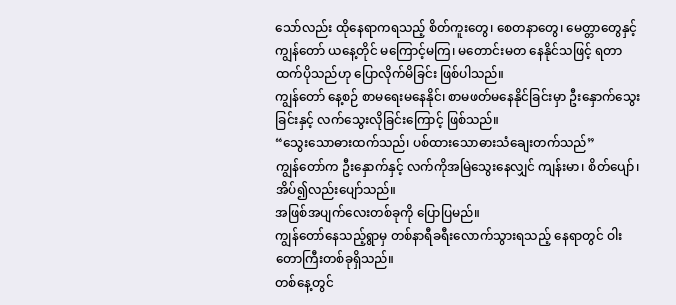သော်လည်း ထိုနေရာကရသည့် စိတ်ကူးတွေ၊ စေတနာတွေ၊ မေတ္တာတွေနှင့် ကျွန်တော် ယနေ့တိုင် မကြောင့်မကြ၊ မတောင်းမတ နေနိုင်သဖြင့် ရတာထက်ပိုသည်ဟု ပြောလိုက်မိခြင်း ဖြစ်ပါသည်။
ကျွန်တော် နေ့စဉ် စာမရေးမနေနိုင်၊ စာမဖတ်မနေနိုင်ခြင်းမှာ ဦးနှောက်သွေးခြင်းနှင့် လက်သွေးလိုခြင်းကြောင့် ဖြစ်သည်။
“သွေးသောဓားထက်သည်၊ ပစ်ထားသောဓားသံချေးတက်သည်”
ကျွန်တော်က ဦးနှောက်နှင့် လက်ကိုအမြဲသွေးနေလျှင် ကျန်းမာ၊ စိတ်ပျော်၊ အိပ်၍လည်းပျော်သည်။
အဖြစ်အပျက်လေးတစ်ခုကို ပြောပြမည်။
ကျွန်တော်နေသည့်ရွာမှ တစ်နာရီခရီးလောက်သွားရသည့် နေရာတွင် ဝါးတောကြီးတစ်ခုရှိသည်။
တစ်နေ့တွင်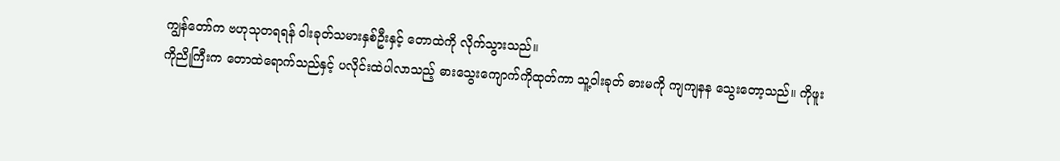ကျွန်တော်က ဗဟုသုတရရန် ဝါးခုတ်သမားနှစ်ဦးနှင့် တောထဲကို လိုက်သွားသည်။
ကိုညိုကြီးက တောထဲရောက်သည်နှင့် ပလိုင်းထဲပါလာသည့် ဓားသွေးကျောက်ကိုထုတ်ကာ သူ့ဝါးခုတ် ဓားမကို ကျကျနန သွေးတော့သည်။ ကိုဖူး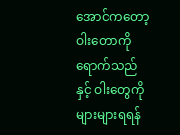အောင်ကတော့ ဝါးတောကို ရောက်သည်နှင့် ဝါးတွေကိုများများရရန်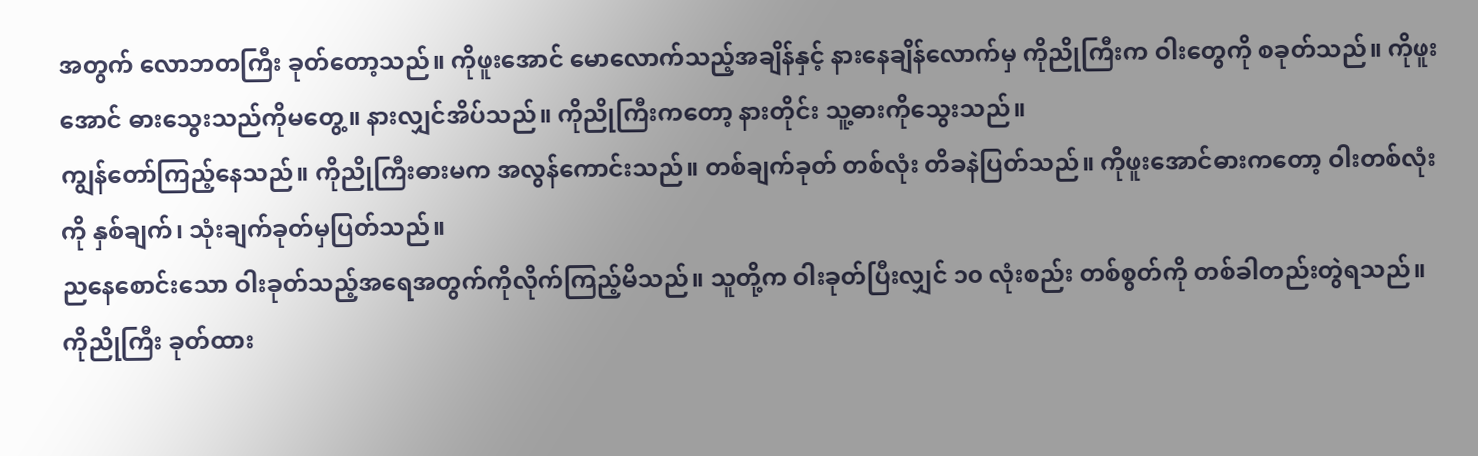အတွက် လောဘတကြီး ခုတ်တော့သည်။ ကိုဖူးအောင် မောလောက်သည့်အချိန်နှင့် နားနေချိန်လောက်မှ ကိုညိုကြီးက ဝါးတွေကို စခုတ်သည်။ ကိုဖူးအောင် ဓားသွေးသည်ကိုမတွေ့။ နားလျှင်အိပ်သည်။ ကိုညိုကြီးကတော့ နားတိုင်း သူ့ဓားကိုသွေးသည်။
ကျွန်တော်ကြည့်နေသည်။ ကိုညိုကြီးဓားမက အလွန်ကောင်းသည်။ တစ်ချက်ခုတ် တစ်လုံး တိခနဲပြတ်သည်။ ကိုဖူးအောင်ဓားကတော့ ဝါးတစ်လုံးကို နှစ်ချက်၊ သုံးချက်ခုတ်မှပြတ်သည်။
ညနေစောင်းသော ဝါးခုတ်သည့်အရေအတွက်ကိုလိုက်ကြည့်မိသည်။ သူတို့က ဝါးခုတ်ပြီးလျှင် ၁၀ လုံးစည်း တစ်စွတ်ကို တစ်ခါတည်းတွဲရသည်။ ကိုညိုကြီး ခုတ်ထား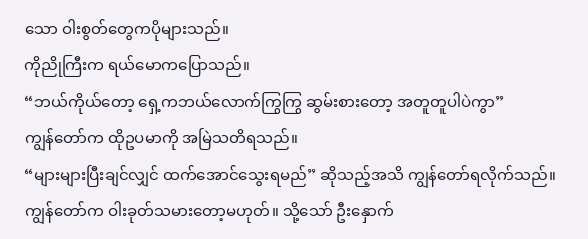သော ဝါးစွတ်တွေကပိုများသည်။
ကိုညိုကြီးက ရယ်မောကပြောသည်။
“ဘယ်ကိုယ်တော့ ရှေ့ကဘယ်လောက်ကြွကြွ ဆွမ်းစားတော့ အတူတူပါပဲကွာ”
ကျွန်တော်က ထိုဥပမာကို အမြဲသတိရသည်။
“များများပြီးချင်လျှင် ထက်အောင်သွေးရမည်” ဆိုသည့်အသိ ကျွန်တော်ရလိုက်သည်။
ကျွန်တော်က ဝါးခုတ်သမားတော့မဟုတ်။ သို့သော် ဦးနှောက်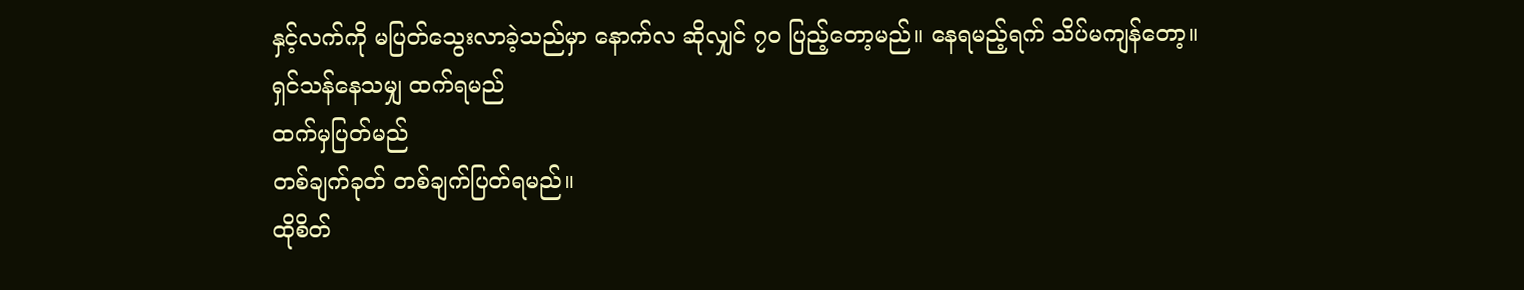နှင့်လက်ကို မပြတ်သွေးလာခဲ့သည်မှာ နောက်လ ဆိုလျှင် ၇၀ ပြည့်တော့မည်။ နေရမည့်ရက် သိပ်မကျန်တော့။
ရှင်သန်နေသမျှ ထက်ရမည်
ထက်မှပြတ်မည်
တစ်ချက်ခုတ် တစ်ချက်ပြတ်ရမည်။
ထိုစိတ်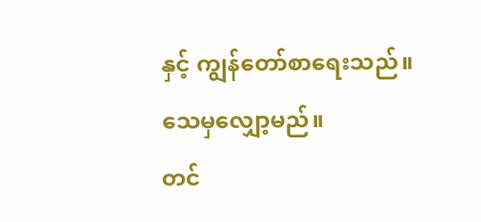နှင့် ကျွန်တော်စာရေးသည်။
သေမှလျှော့မည်။
တင်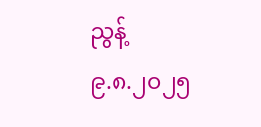ညွန့်
၉.၈.၂၀၂၅